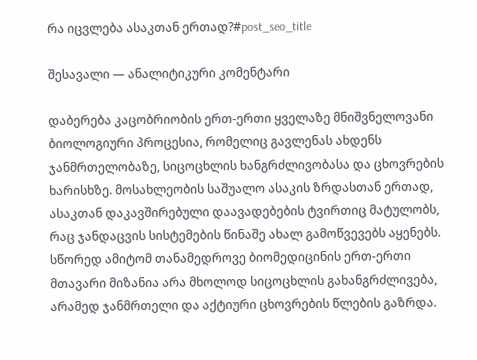რა იცვლება ასაკთან ერთად?#post_seo_title

შესავალი — ანალიტიკური კომენტარი

დაბერება კაცობრიობის ერთ-ერთი ყველაზე მნიშვნელოვანი ბიოლოგიური პროცესია, რომელიც გავლენას ახდენს ჯანმრთელობაზე, სიცოცხლის ხანგრძლივობასა და ცხოვრების ხარისხზე. მოსახლეობის საშუალო ასაკის ზრდასთან ერთად, ასაკთან დაკავშირებული დაავადებების ტვირთიც მატულობს, რაც ჯანდაცვის სისტემების წინაშე ახალ გამოწვევებს აყენებს. სწორედ ამიტომ თანამედროვე ბიომედიცინის ერთ-ერთი მთავარი მიზანია არა მხოლოდ სიცოცხლის გახანგრძლივება, არამედ ჯანმრთელი და აქტიური ცხოვრების წლების გაზრდა.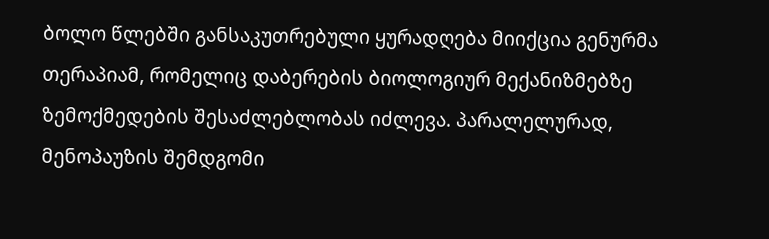ბოლო წლებში განსაკუთრებული ყურადღება მიიქცია გენურმა თერაპიამ, რომელიც დაბერების ბიოლოგიურ მექანიზმებზე ზემოქმედების შესაძლებლობას იძლევა. პარალელურად, მენოპაუზის შემდგომი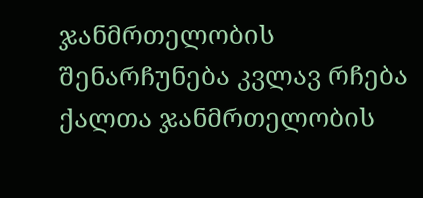ჯანმრთელობის შენარჩუნება კვლავ რჩება ქალთა ჯანმრთელობის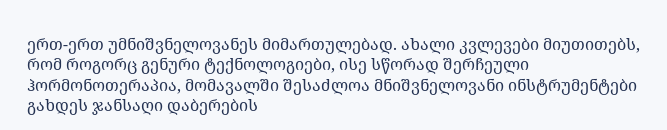ერთ-ერთ უმნიშვნელოვანეს მიმართულებად. ახალი კვლევები მიუთითებს, რომ როგორც გენური ტექნოლოგიები, ისე სწორად შერჩეული ჰორმონოთერაპია, მომავალში შესაძლოა მნიშვნელოვანი ინსტრუმენტები გახდეს ჯანსაღი დაბერების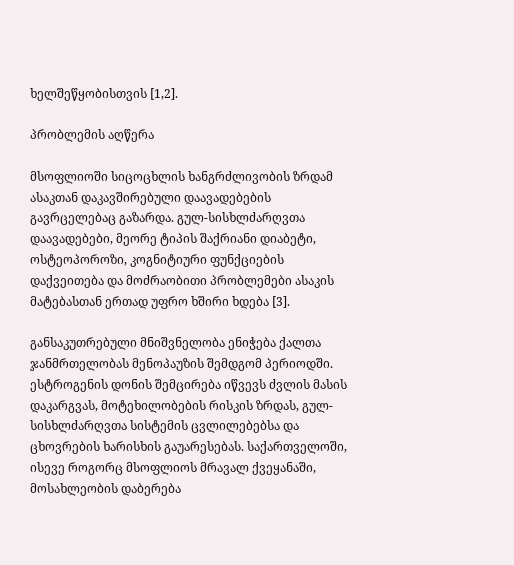ხელშეწყობისთვის [1,2].

პრობლემის აღწერა

მსოფლიოში სიცოცხლის ხანგრძლივობის ზრდამ ასაკთან დაკავშირებული დაავადებების გავრცელებაც გაზარდა. გულ-სისხლძარღვთა დაავადებები, მეორე ტიპის შაქრიანი დიაბეტი, ოსტეოპოროზი, კოგნიტიური ფუნქციების დაქვეითება და მოძრაობითი პრობლემები ასაკის მატებასთან ერთად უფრო ხშირი ხდება [3].

განსაკუთრებული მნიშვნელობა ენიჭება ქალთა ჯანმრთელობას მენოპაუზის შემდგომ პერიოდში. ესტროგენის დონის შემცირება იწვევს ძვლის მასის დაკარგვას, მოტეხილობების რისკის ზრდას, გულ-სისხლძარღვთა სისტემის ცვლილებებსა და ცხოვრების ხარისხის გაუარესებას. საქართველოში, ისევე როგორც მსოფლიოს მრავალ ქვეყანაში, მოსახლეობის დაბერება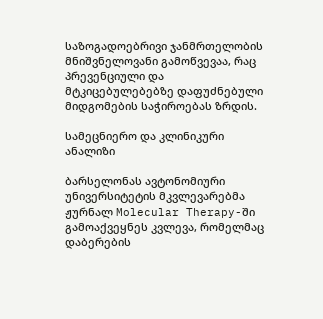საზოგადოებრივი ჯანმრთელობის მნიშვნელოვანი გამოწვევაა, რაც პრევენციული და მტკიცებულებებზე დაფუძნებული მიდგომების საჭიროებას ზრდის.

სამეცნიერო და კლინიკური ანალიზი

ბარსელონას ავტონომიური უნივერსიტეტის მკვლევარებმა ჟურნალ Molecular Therapy-ში გამოაქვეყნეს კვლევა, რომელმაც დაბერების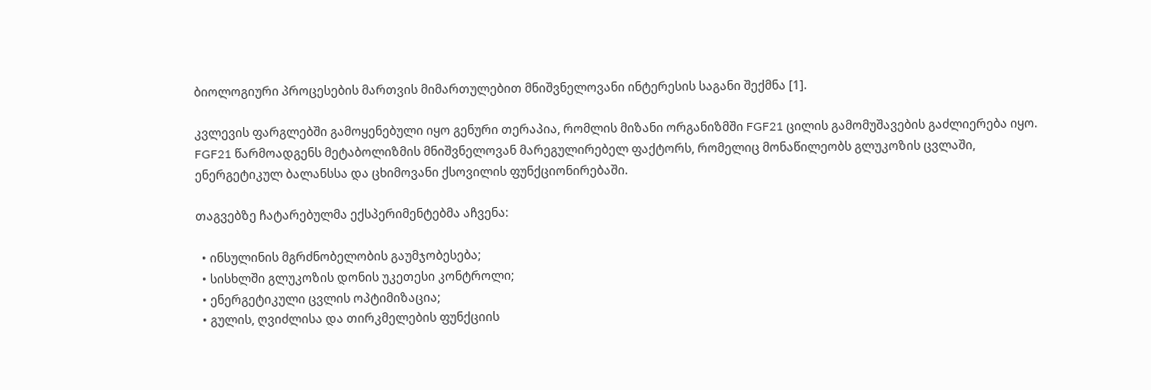ბიოლოგიური პროცესების მართვის მიმართულებით მნიშვნელოვანი ინტერესის საგანი შექმნა [1].

კვლევის ფარგლებში გამოყენებული იყო გენური თერაპია, რომლის მიზანი ორგანიზმში FGF21 ცილის გამომუშავების გაძლიერება იყო. FGF21 წარმოადგენს მეტაბოლიზმის მნიშვნელოვან მარეგულირებელ ფაქტორს, რომელიც მონაწილეობს გლუკოზის ცვლაში, ენერგეტიკულ ბალანსსა და ცხიმოვანი ქსოვილის ფუნქციონირებაში.

თაგვებზე ჩატარებულმა ექსპერიმენტებმა აჩვენა:

  • ინსულინის მგრძნობელობის გაუმჯობესება;
  • სისხლში გლუკოზის დონის უკეთესი კონტროლი;
  • ენერგეტიკული ცვლის ოპტიმიზაცია;
  • გულის, ღვიძლისა და თირკმელების ფუნქციის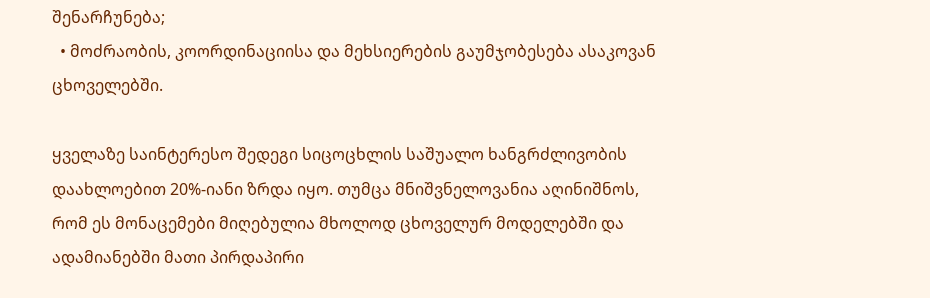შენარჩუნება;
  • მოძრაობის, კოორდინაციისა და მეხსიერების გაუმჯობესება ასაკოვან ცხოველებში.

ყველაზე საინტერესო შედეგი სიცოცხლის საშუალო ხანგრძლივობის დაახლოებით 20%-იანი ზრდა იყო. თუმცა მნიშვნელოვანია აღინიშნოს, რომ ეს მონაცემები მიღებულია მხოლოდ ცხოველურ მოდელებში და ადამიანებში მათი პირდაპირი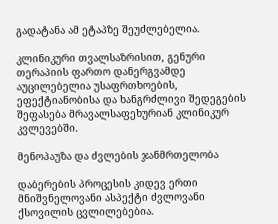გადატანა ამ ეტაპზე შეუძლებელია.

კლინიკური თვალსაზრისით, გენური თერაპიის ფართო დანერგვამდე აუცილებელია უსაფრთხოების, ეფექტიანობისა და ხანგრძლივი შედეგების შეფასება მრავალსაფეხურიან კლინიკურ კვლევებში.

მენოპაუზა და ძვლების ჯანმრთელობა

დაბერების პროცესის კიდევ ერთი მნიშვნელოვანი ასპექტი ძვლოვანი ქსოვილის ცვლილებებია.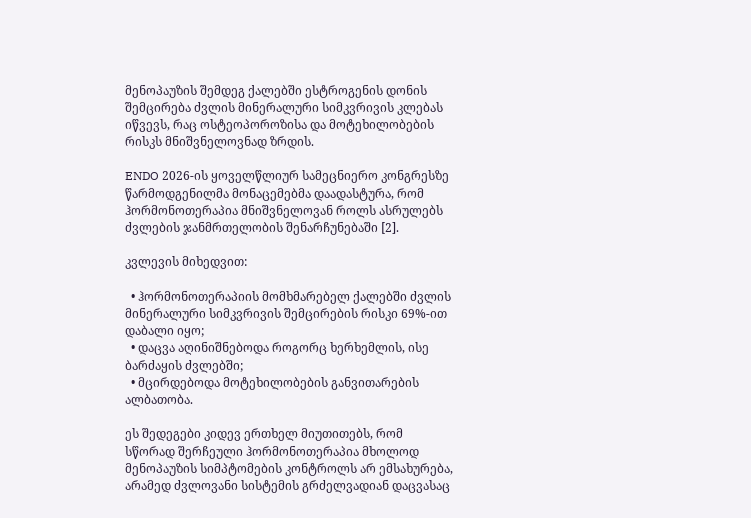მენოპაუზის შემდეგ ქალებში ესტროგენის დონის შემცირება ძვლის მინერალური სიმკვრივის კლებას იწვევს, რაც ოსტეოპოროზისა და მოტეხილობების რისკს მნიშვნელოვნად ზრდის.

ENDO 2026-ის ყოველწლიურ სამეცნიერო კონგრესზე წარმოდგენილმა მონაცემებმა დაადასტურა, რომ ჰორმონოთერაპია მნიშვნელოვან როლს ასრულებს ძვლების ჯანმრთელობის შენარჩუნებაში [2].

კვლევის მიხედვით:

  • ჰორმონოთერაპიის მომხმარებელ ქალებში ძვლის მინერალური სიმკვრივის შემცირების რისკი 69%-ით დაბალი იყო;
  • დაცვა აღინიშნებოდა როგორც ხერხემლის, ისე ბარძაყის ძვლებში;
  • მცირდებოდა მოტეხილობების განვითარების ალბათობა.

ეს შედეგები კიდევ ერთხელ მიუთითებს, რომ სწორად შერჩეული ჰორმონოთერაპია მხოლოდ მენოპაუზის სიმპტომების კონტროლს არ ემსახურება, არამედ ძვლოვანი სისტემის გრძელვადიან დაცვასაც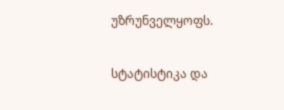უზრუნველყოფს.

სტატისტიკა და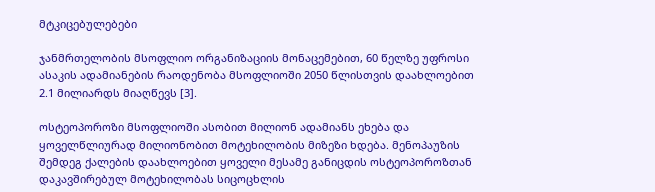მტკიცებულებები

ჯანმრთელობის მსოფლიო ორგანიზაციის მონაცემებით, 60 წელზე უფროსი ასაკის ადამიანების რაოდენობა მსოფლიოში 2050 წლისთვის დაახლოებით 2.1 მილიარდს მიაღწევს [3].

ოსტეოპოროზი მსოფლიოში ასობით მილიონ ადამიანს ეხება და ყოველწლიურად მილიონობით მოტეხილობის მიზეზი ხდება. მენოპაუზის შემდეგ ქალების დაახლოებით ყოველი მესამე განიცდის ოსტეოპოროზთან დაკავშირებულ მოტეხილობას სიცოცხლის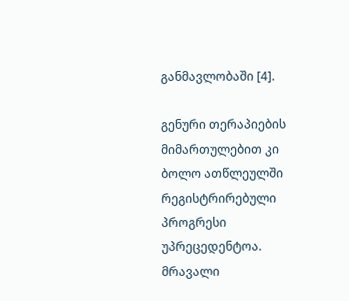განმავლობაში [4].

გენური თერაპიების მიმართულებით კი ბოლო ათწლეულში რეგისტრირებული პროგრესი უპრეცედენტოა. მრავალი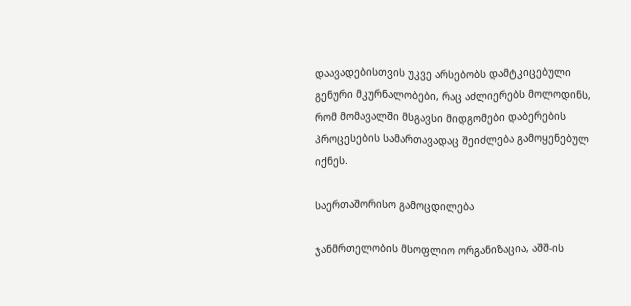დაავადებისთვის უკვე არსებობს დამტკიცებული გენური მკურნალობები, რაც აძლიერებს მოლოდინს, რომ მომავალში მსგავსი მიდგომები დაბერების პროცესების სამართავადაც შეიძლება გამოყენებულ იქნეს.

საერთაშორისო გამოცდილება

ჯანმრთელობის მსოფლიო ორგანიზაცია, აშშ-ის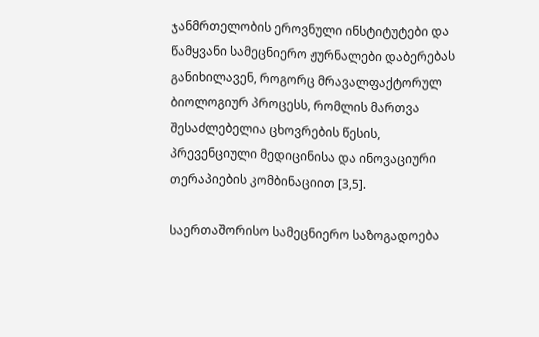ჯანმრთელობის ეროვნული ინსტიტუტები და წამყვანი სამეცნიერო ჟურნალები დაბერებას განიხილავენ, როგორც მრავალფაქტორულ ბიოლოგიურ პროცესს, რომლის მართვა შესაძლებელია ცხოვრების წესის, პრევენციული მედიცინისა და ინოვაციური თერაპიების კომბინაციით [3,5].

საერთაშორისო სამეცნიერო საზოგადოება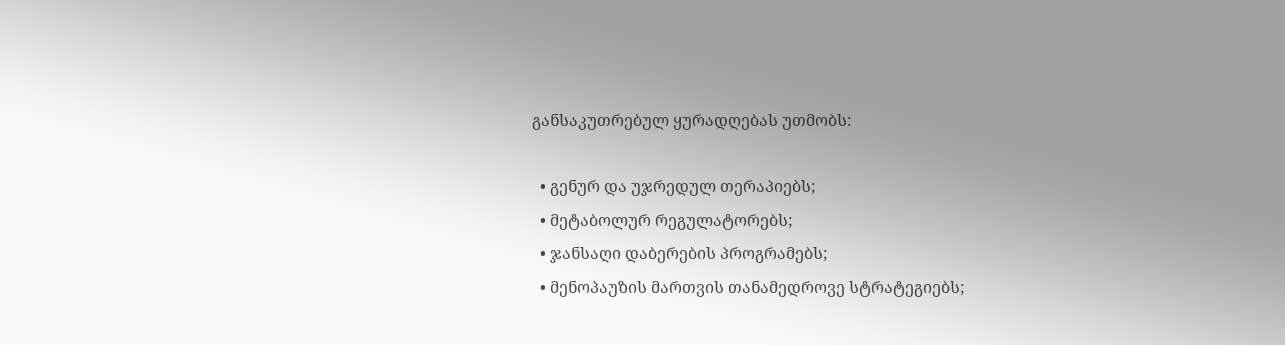განსაკუთრებულ ყურადღებას უთმობს:

  • გენურ და უჯრედულ თერაპიებს;
  • მეტაბოლურ რეგულატორებს;
  • ჯანსაღი დაბერების პროგრამებს;
  • მენოპაუზის მართვის თანამედროვე სტრატეგიებს;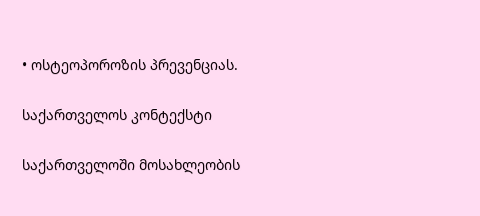• ოსტეოპოროზის პრევენციას.

საქართველოს კონტექსტი

საქართველოში მოსახლეობის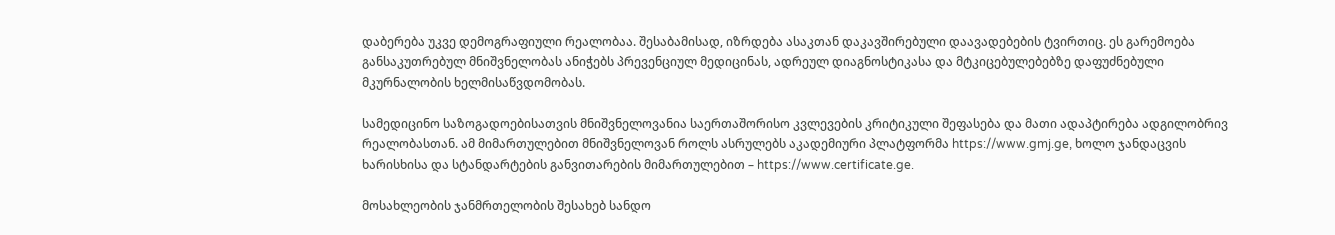დაბერება უკვე დემოგრაფიული რეალობაა. შესაბამისად, იზრდება ასაკთან დაკავშირებული დაავადებების ტვირთიც. ეს გარემოება განსაკუთრებულ მნიშვნელობას ანიჭებს პრევენციულ მედიცინას, ადრეულ დიაგნოსტიკასა და მტკიცებულებებზე დაფუძნებული მკურნალობის ხელმისაწვდომობას.

სამედიცინო საზოგადოებისათვის მნიშვნელოვანია საერთაშორისო კვლევების კრიტიკული შეფასება და მათი ადაპტირება ადგილობრივ რეალობასთან. ამ მიმართულებით მნიშვნელოვან როლს ასრულებს აკადემიური პლატფორმა https://www.gmj.ge, ხოლო ჯანდაცვის ხარისხისა და სტანდარტების განვითარების მიმართულებით – https://www.certificate.ge.

მოსახლეობის ჯანმრთელობის შესახებ სანდო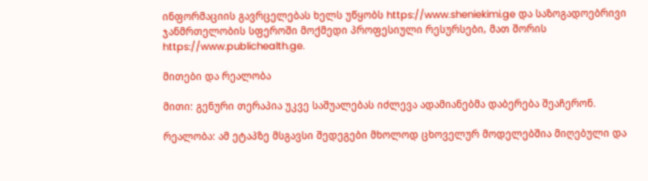ინფორმაციის გავრცელებას ხელს უწყობს https://www.sheniekimi.ge და საზოგადოებრივი ჯანმრთელობის სფეროში მოქმედი პროფესიული რესურსები, მათ შორის https://www.publichealth.ge.

მითები და რეალობა

მითი: გენური თერაპია უკვე საშუალებას იძლევა ადამიანებმა დაბერება შეაჩერონ.

რეალობა: ამ ეტაპზე მსგავსი შედეგები მხოლოდ ცხოველურ მოდელებშია მიღებული და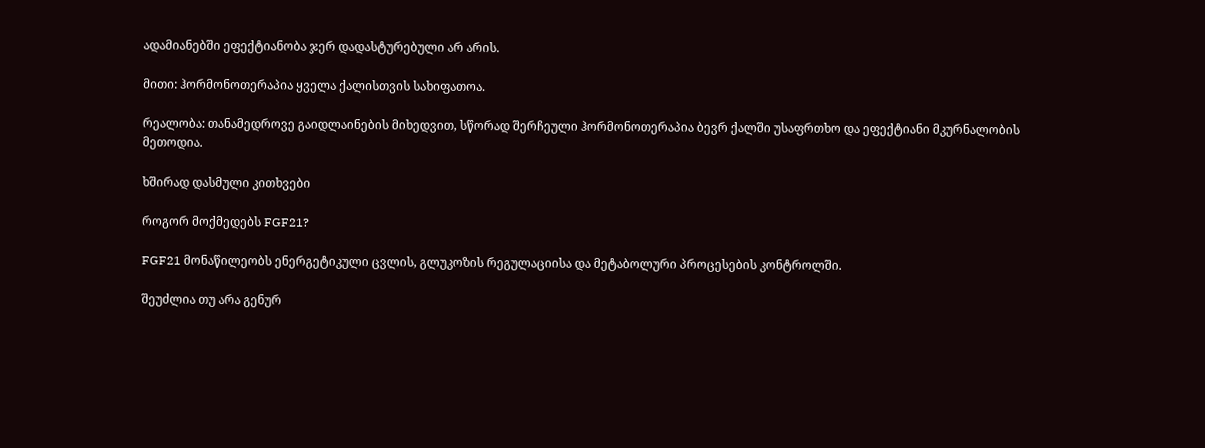ადამიანებში ეფექტიანობა ჯერ დადასტურებული არ არის.

მითი: ჰორმონოთერაპია ყველა ქალისთვის სახიფათოა.

რეალობა: თანამედროვე გაიდლაინების მიხედვით, სწორად შერჩეული ჰორმონოთერაპია ბევრ ქალში უსაფრთხო და ეფექტიანი მკურნალობის მეთოდია.

ხშირად დასმული კითხვები

როგორ მოქმედებს FGF21?

FGF21 მონაწილეობს ენერგეტიკული ცვლის, გლუკოზის რეგულაციისა და მეტაბოლური პროცესების კონტროლში.

შეუძლია თუ არა გენურ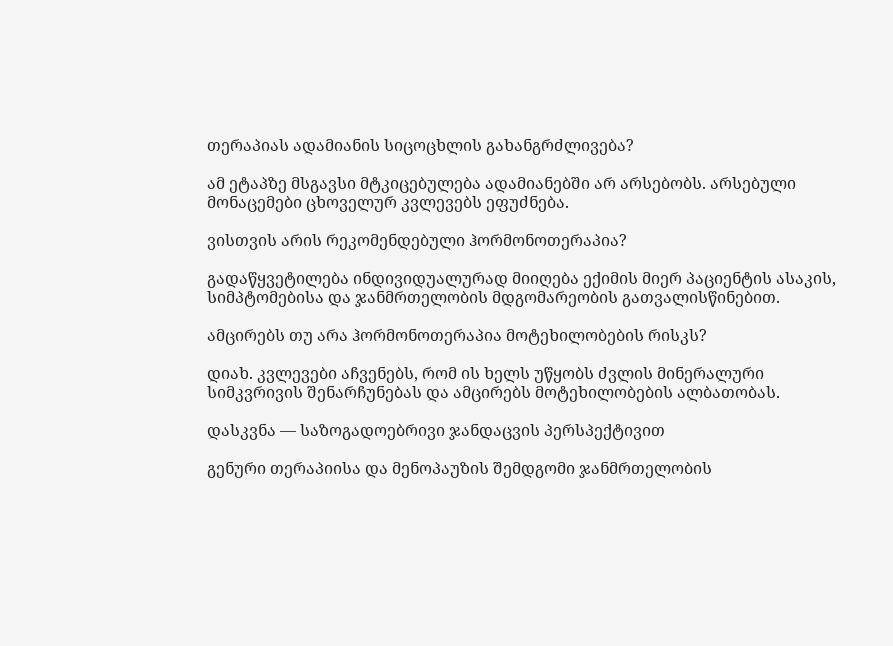თერაპიას ადამიანის სიცოცხლის გახანგრძლივება?

ამ ეტაპზე მსგავსი მტკიცებულება ადამიანებში არ არსებობს. არსებული მონაცემები ცხოველურ კვლევებს ეფუძნება.

ვისთვის არის რეკომენდებული ჰორმონოთერაპია?

გადაწყვეტილება ინდივიდუალურად მიიღება ექიმის მიერ პაციენტის ასაკის, სიმპტომებისა და ჯანმრთელობის მდგომარეობის გათვალისწინებით.

ამცირებს თუ არა ჰორმონოთერაპია მოტეხილობების რისკს?

დიახ. კვლევები აჩვენებს, რომ ის ხელს უწყობს ძვლის მინერალური სიმკვრივის შენარჩუნებას და ამცირებს მოტეხილობების ალბათობას.

დასკვნა — საზოგადოებრივი ჯანდაცვის პერსპექტივით

გენური თერაპიისა და მენოპაუზის შემდგომი ჯანმრთელობის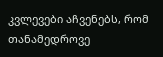კვლევები აჩვენებს, რომ თანამედროვე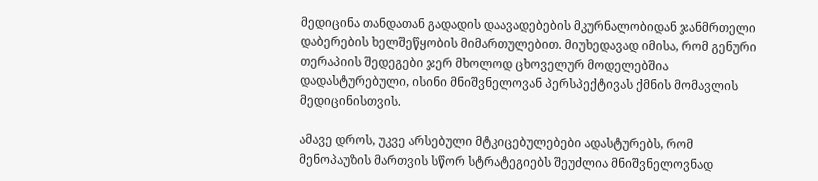მედიცინა თანდათან გადადის დაავადებების მკურნალობიდან ჯანმრთელი დაბერების ხელშეწყობის მიმართულებით. მიუხედავად იმისა, რომ გენური თერაპიის შედეგები ჯერ მხოლოდ ცხოველურ მოდელებშია დადასტურებული, ისინი მნიშვნელოვან პერსპექტივას ქმნის მომავლის მედიცინისთვის.

ამავე დროს, უკვე არსებული მტკიცებულებები ადასტურებს, რომ მენოპაუზის მართვის სწორ სტრატეგიებს შეუძლია მნიშვნელოვნად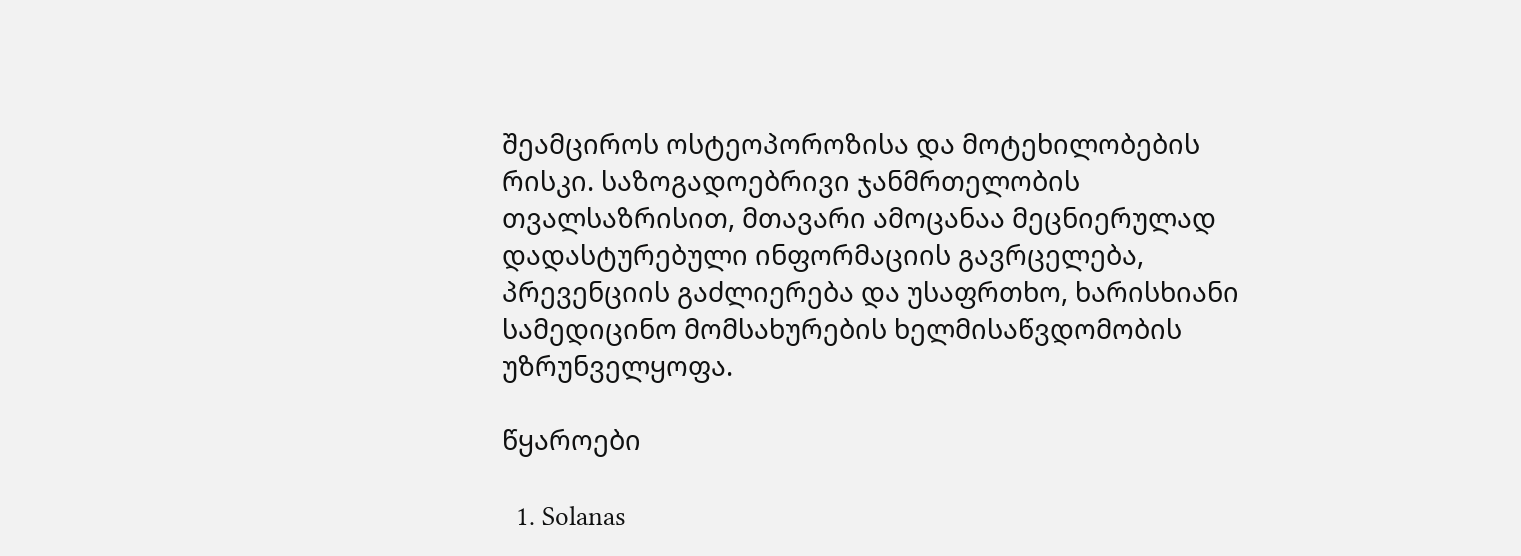შეამციროს ოსტეოპოროზისა და მოტეხილობების რისკი. საზოგადოებრივი ჯანმრთელობის თვალსაზრისით, მთავარი ამოცანაა მეცნიერულად დადასტურებული ინფორმაციის გავრცელება, პრევენციის გაძლიერება და უსაფრთხო, ხარისხიანი სამედიცინო მომსახურების ხელმისაწვდომობის უზრუნველყოფა.

წყაროები

  1. Solanas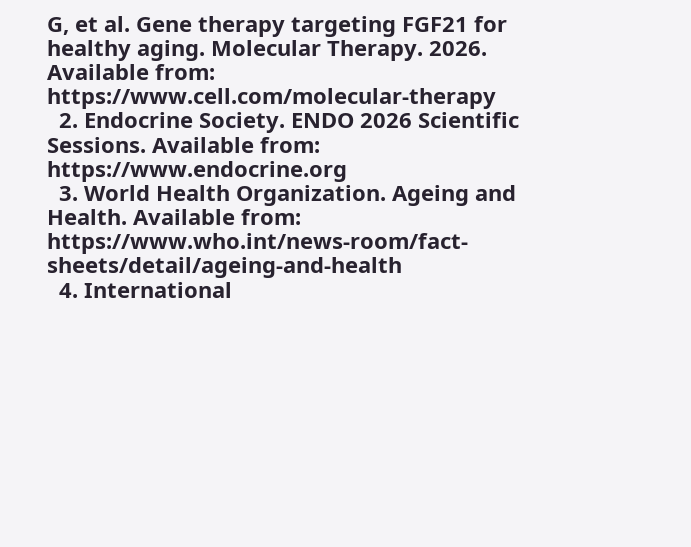G, et al. Gene therapy targeting FGF21 for healthy aging. Molecular Therapy. 2026. Available from: https://www.cell.com/molecular-therapy
  2. Endocrine Society. ENDO 2026 Scientific Sessions. Available from: https://www.endocrine.org
  3. World Health Organization. Ageing and Health. Available from: https://www.who.int/news-room/fact-sheets/detail/ageing-and-health
  4. International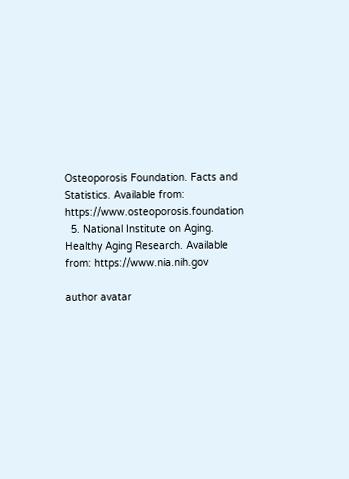Osteoporosis Foundation. Facts and Statistics. Available from: https://www.osteoporosis.foundation
  5. National Institute on Aging. Healthy Aging Research. Available from: https://www.nia.nih.gov

author avatar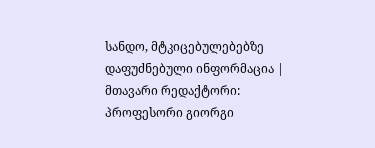სანდო, მტკიცებულებებზე დაფუძნებული ინფორმაცია | მთავარი რედაქტორი: პროფესორი გიორგი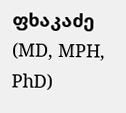ფხაკაძე (MD, MPH, PhD)